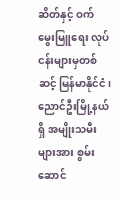ဆိတ်နှင့် ဝက်မွေးမြူရေး လုပ်ငန်းများမှတစ်ဆင့် မြန်မာနိုင်ငံ၊ ညောင်ဦးမြို့နယ်ရှိ အမျိုးသမီးများအား စွမ်းဆောင်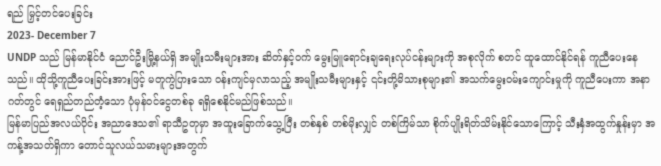ရည် မြှင့်တင်ပေးခြင်း
2023- December 7
UNDP သည် မြန်မာနိုင်ငံ ညောင်ဦးမြို့နယ်ရှိ အမျိုးသမီးများအား ဆိတ်နှင့်ဝက် မွေးမြူရောင်းချရေးလုပ်ငန်းများကို အစုလိုက် စတင် ထူထောင်နိုင်ရန် ကူညီပေးနေသည်။ ထိုသို့ကူညီပေးခြင်းအားဖြင့် မတူကွဲပြားသော ဝန်းကျင်မှလာသည့် အမျိုးသမီးများနှင့် ၎င်းတို့မိသားစုများ၏ အသက်မွေးဝမ်းကျောင်းမှုကို ကူညီပေးကာ အနာဂတ်တွင် ရေရှည်တည်တံ့သော ပုံမှန်ဝင်ငွေတစ်ခု ရရှိစေနိုင်မည်ဖြစ်သည်။
မြန်မာပြည်အလယ်ပိုင်း အညာဒေသ၏ ရာသီဥတုမှာ အထူးခြောက်သွေ့ပြီး တစ်နှစ် တစ်မိုးလျှင် တစ်ကြိမ်သာ စိုက်ပျိုးရိတ်သိမ်းနိုင်သောကြောင့် သီးနှံအထွက်နှုန်းမှာ အကန့်အသတ်ရှိကာ တောင်သူလယ်သမားများအတွက်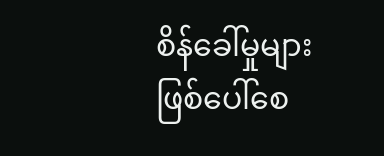စိန်ခေါ်မှုများ ဖြစ်ပေါ်စေ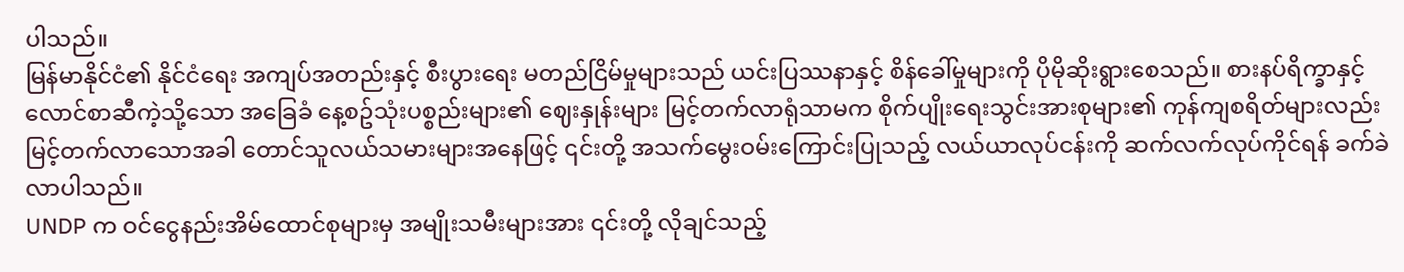ပါသည်။
မြန်မာနိုင်ငံ၏ နိုင်ငံရေး အကျပ်အတည်းနှင့် စီးပွားရေး မတည်ငြိမ်မှုများသည် ယင်းပြဿနာနှင့် စိန်ခေါ်မှုများကို ပိုမိုဆိုးရွားစေသည်။ စားနပ်ရိက္ခာနှင့် လောင်စာဆီကဲ့သို့သော အခြေခံ နေ့စဥ်သုံးပစ္စည်းများ၏ ဈေးနှုန်းများ မြင့်တက်လာရုံသာမက စိုက်ပျိုးရေးသွင်းအားစုများ၏ ကုန်ကျစရိတ်များလည်း မြင့်တက်လာသောအခါ တောင်သူလယ်သမားများအနေဖြင့် ၎င်းတို့ အသက်မွေးဝမ်းကြောင်းပြုသည့် လယ်ယာလုပ်ငန်းကို ဆက်လက်လုပ်ကိုင်ရန် ခက်ခဲလာပါသည်။
UNDP က ဝင်ငွေနည်းအိမ်ထောင်စုများမှ အမျိုးသမီးများအား ၎င်းတို့ လိုချင်သည့်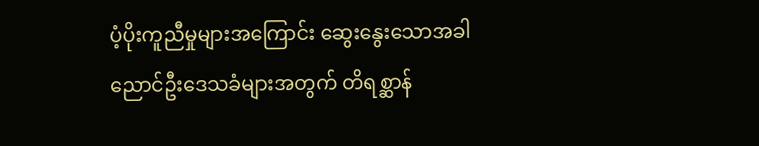ပံ့ပိုးကူညီမှုများအကြောင်း ဆွေးနွေးသောအခါ ညောင်ဦးဒေသခံများအတွက် တိရစ္ဆာန်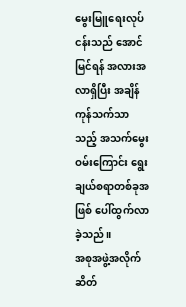မွေးမြူရေးလုပ်ငန်းသည် အောင်မြင်ရန် အလားအလာရှိပြီး အချိန်ကုန်သက်သာသည့် အသက်မွေးဝမ်းကြောင်း ရွေးချယ်စရာတစ်ခုအဖြစ် ပေါ်ထွက်လာခဲ့သည်။
အစုအဖွဲ့အလိုက် ဆိတ်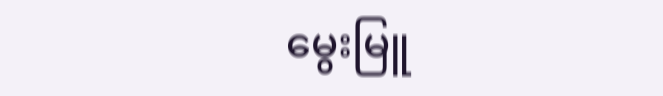မွေးမြူ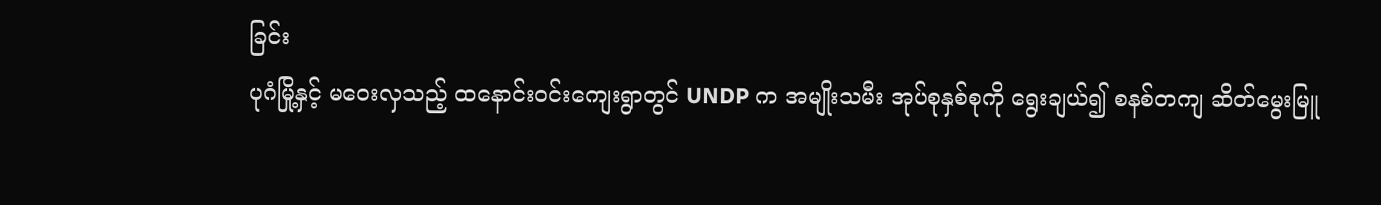ခြင်း
ပုဂံမြို့နှင့် မဝေးလှသည့် ထနောင်းဝင်းကျေးရွာတွင် UNDP က အမျိုးသမီး အုပ်စုနှစ်စုကို ရွေးချယ်၍ စနစ်တကျ ဆိတ်မွေးမြူ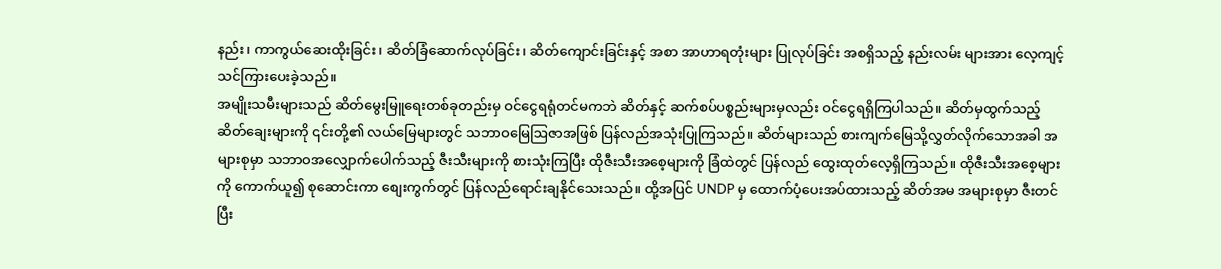နည်း၊ ကာကွယ်ဆေးထိုးခြင်း၊ ဆိတ်ခြံဆောက်လုပ်ခြင်း၊ ဆိတ်ကျောင်းခြင်းနှင့် အစာ အာဟာရတုံးများ ပြုလုပ်ခြင်း အစရှိသည့် နည်းလမ်း များအား လေ့ကျင့်သင်ကြားပေးခဲ့သည်။
အမျိုးသမီးများသည် ဆိတ်မွေးမြူရေးတစ်ခုတည်းမှ ဝင်ငွေရရုံတင်မကဘဲ ဆိတ်နှင့် ဆက်စပ်ပစ္စည်းများမှလည်း ဝင်ငွေရရှိကြပါသည်။ ဆိတ်မှထွက်သည့် ဆိတ်ချေးများကို ၎င်းတို့၏ လယ်မြေများတွင် သဘာဝမြေဩဇာအဖြစ် ပြန်လည်အသုံးပြုကြသည်။ ဆိတ်များသည် စားကျက်မြေသို့လွှတ်လိုက်သောအခါ အများစုမှာ သဘာဝအလျှောက်ပေါက်သည့် ဇီးသီးများကို စားသုံးကြပြီး ထိုဇီးသီးအစေ့များကို ခြံထဲတွင် ပြန်လည် ထွေးထုတ်လေ့ရှိကြသည်။ ထိုဇီးသီးအစေ့များကို ကောက်ယူ၍ စုဆောင်းကာ စျေးကွက်တွင် ပြန်လည်ရောင်းချနိုင်သေးသည်။ ထို့အပြင် UNDP မှ ထောက်ပံ့ပေးအပ်ထားသည့် ဆိတ်အမ အများစုမှာ ဇီးတင်ပြီး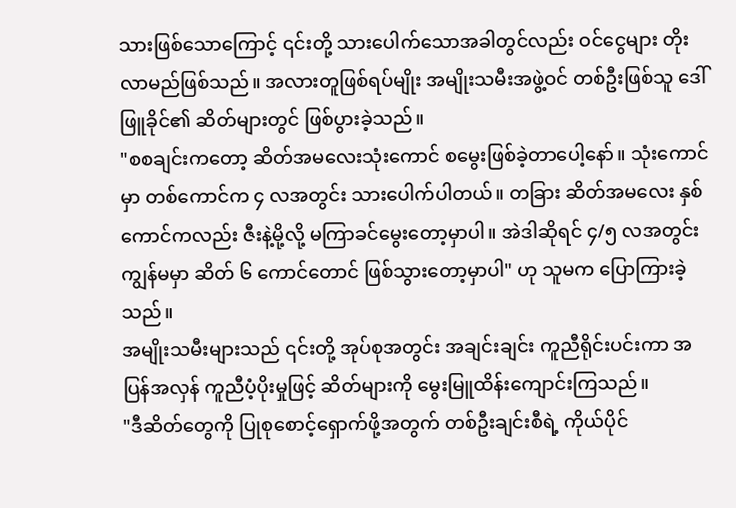သားဖြစ်သောကြောင့် ၎င်းတို့ သားပေါက်သောအခါတွင်လည်း ဝင်ငွေများ တိုးလာမည်ဖြစ်သည်။ အလားတူဖြစ်ရပ်မျိုး အမျိုးသမီးအဖွဲ့ဝင် တစ်ဦးဖြစ်သူ ဒေါ်ဖြူခိုင်၏ ဆိတ်များတွင် ဖြစ်ပွားခဲ့သည်။
"စစချင်းကတော့ ဆိတ်အမလေးသုံးကောင် စမွေးဖြစ်ခဲ့တာပေါ့နော်။ သုံးကောင်မှာ တစ်ကောင်က ၄ လအတွင်း သားပေါက်ပါတယ်။ တခြား ဆိတ်အမလေး နှစ်ကောင်ကလည်း ဇီးနဲ့မို့လို့ မကြာခင်မွေးတော့မှာပါ။ အဲဒါဆိုရင် ၄/၅ လအတွင်း ကျွန်မမှာ ဆိတ် ၆ ကောင်တောင် ဖြစ်သွားတော့မှာပါ" ဟု သူမက ပြောကြားခဲ့သည်။
အမျိုးသမီးများသည် ၎င်းတို့ အုပ်စုအတွင်း အချင်းချင်း ကူညီရိုင်းပင်းကာ အပြန်အလှန် ကူညီပံ့ပိုးမှုဖြင့် ဆိတ်များကို မွေးမြူထိန်းကျောင်းကြသည်။
"ဒီဆိတ်တွေကို ပြုစုစောင့်ရှောက်ဖို့အတွက် တစ်ဦးချင်းစီရဲ့ ကိုယ်ပိုင်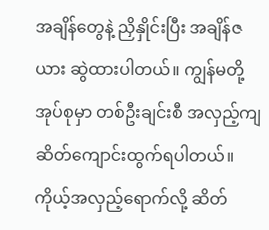အချိန်တွေနဲ့ ညှိနှိုင်းပြီး အချိန်ဇယား ဆွဲထားပါတယ်။ ကျွန်မတို့အုပ်စုမှာ တစ်ဦးချင်းစီ အလှည့်ကျ ဆိတ်ကျောင်းထွက်ရပါတယ်။ ကိုယ့်အလှည့်ရောက်လို့ ဆိတ်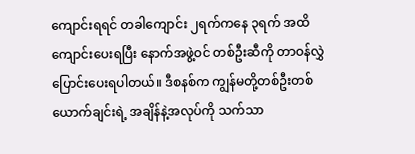ကျောင်းရရင် တခါကျောင်း ၂ရက်ကနေ ၃ရက် အထိ ကျောင်းပေးရပြီး နောက်အဖွဲ့ဝင် တစ်ဦးဆီကို တာဝန်လွှဲပြောင်းပေးရပါတယ်။ ဒီစနစ်က ကျွန်မတို့တစ်ဦးတစ်ယောက်ချင်းရဲ့ အချိန်နဲ့အလုပ်ကို သက်သာ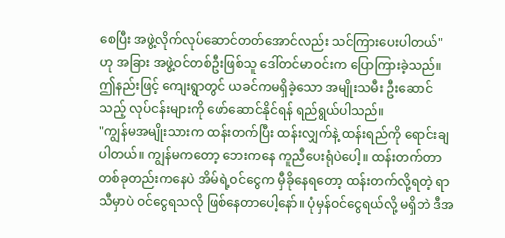စေပြီး အဖွဲ့လိုက်လုပ်ဆောင်တတ်အောင်လည်း သင်ကြားပေးပါတယ်" ဟု အခြား အဖွဲ့ဝင်တစ်ဦးဖြစ်သူ ဒေါ်တင်မာဝင်းက ပြောကြားခဲ့သည်။
ဤနည်းဖြင့် ကျေးရွာတွင် ယခင်ကမရှိခဲ့သော အမျိုးသမီး ဦးဆောင်သည့် လုပ်ငန်းများကို ဖော်ဆောင်နိုင်ရန် ရည်ရွယ်ပါသည်။
"ကျွန်မအမျိုးသားက ထန်းတက်ပြီး ထန်းလျှက်နဲ့ ထန်းရည်ကို ရောင်းချပါတယ်။ ကျွန်မကတော့ ဘေးကနေ ကူညီပေးရုံပဲပေါ့။ ထန်းတက်တာ တစ်ခုတည်းကနေပဲ အိမ်ရဲ့ဝင်ငွေက မှီခိုနေရတော့ ထန်းတက်လို့ရတဲ့ ရာသီမှာပဲ ဝင်ငွေရသလို ဖြစ်နေတာပေါ့နော်။ ပုံမှန်ဝင်ငွေရယ်လို့ မရှိဘဲ ဒီအ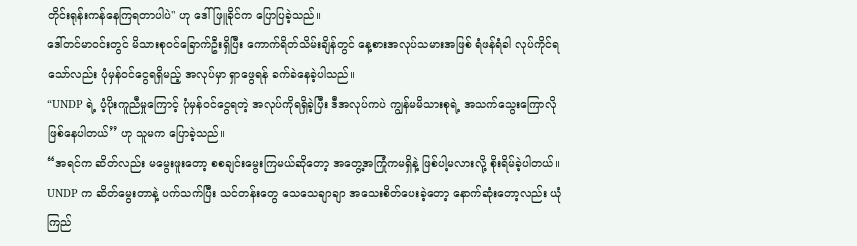တိုင်းရုန်းကန်နေကြရတာပါပဲ" ဟု ဒေါ်ဖြူခိုင်က ပြောပြခဲ့သည်။
ဒေါ်တင်မာဝင်းတွင် မိသားစုဝင်ခြောက်ဦးရှိပြီး ကောက်ရိတ်သိမ်းချိန်တွင် နေ့စားအလုပ်သမားအဖြစ် ရံဖန်ရံခါ လုပ်ကိုင်ရသော်လည်း ပုံမှန်ဝင်ငွေရရှိမည့် အလုပ်မှာ ရှာဖွေရန် ခက်ခဲနေခဲ့ပါသည်။
“UNDP ရဲ့ ပံ့ပိုးကူညီမှုကြောင့် ပုံမှန်ဝင်ငွေရတဲ့ အလုပ်ကိုရရှိခဲ့ပြီး ဒီအလုပ်ကပဲ ကျွန်မမိသားစုရဲ့ အသက်သွေးကြောလို ဖြစ်နေပါတယ်’’ ဟု သူမက ပြောခဲ့သည်။
“အရင်က ဆိတ်လည်း မမွေးဖူးတော့ စစချင်းမွေးကြမယ်ဆိုတော့ အတွေ့အကြုံကမရှိနဲ့ ဖြစ်ပါ့မလားလို့ စိုးရိမ်ခဲ့ပါတယ်။ UNDP က ဆိတ်မွေးတာနဲ့ ပက်သက်ပြီး သင်တန်းတွေ သေသေချာချာ အသေးစိတ်ပေးခဲ့တော့ နောက်ဆုံးတော့လည်း ယုံကြည်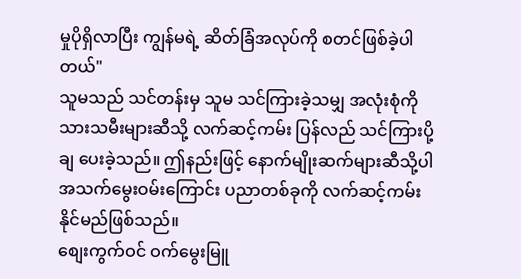မှုပိုရှိလာပြီး ကျွန်မရဲ့ ဆိတ်ခြံအလုပ်ကို စတင်ဖြစ်ခဲ့ပါတယ်"
သူမသည် သင်တန်းမှ သူမ သင်ကြားခဲ့သမျှ အလုံးစုံကို သားသမီးများဆီသို့ လက်ဆင့်ကမ်း ပြန်လည် သင်ကြားပို့ချ ပေးခဲ့သည်။ ဤနည်းဖြင့် နောက်မျိုးဆက်များဆီသို့ပါ အသက်မွေးဝမ်းကြောင်း ပညာတစ်ခုကို လက်ဆင့်ကမ်းနိုင်မည်ဖြစ်သည်။
စျေးကွက်ဝင် ဝက်မွေးမြူ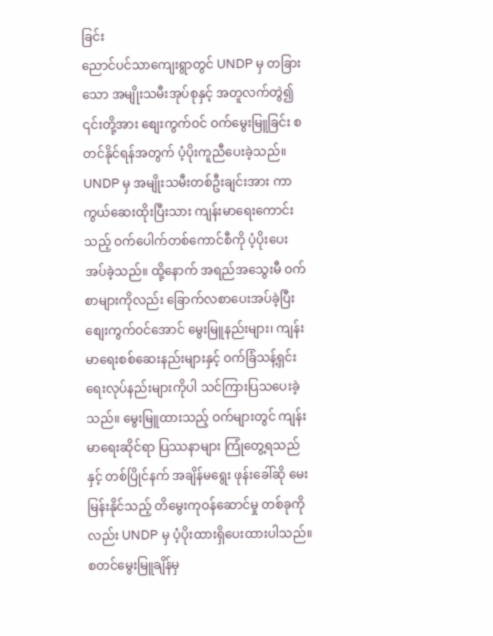ခြင်း
ညောင်ပင်သာကျေးရွာတွင် UNDP မှ တခြားသော အမျိုးသမီးအုပ်စုနှင့် အတူလက်တွဲ၍ ၎င်းတို့အား စျေးကွက်ဝင် ဝက်မွေးမြူခြင်း စတင်နိုင်ရန်အတွက် ပံ့ပိုးကူညီပေးခဲ့သည်။
UNDP မှ အမျိုးသမီးတစ်ဦးချင်းအား ကာကွယ်ဆေးထိုးပြီးသား ကျန်းမာရေးကောင်းသည့် ဝက်ပေါက်တစ်ကောင်စီကို ပံ့ပိုးပေးအပ်ခဲ့သည်။ ထို့နောက် အရည်အသွေးမီ ဝက်စာများကိုလည်း ခြောက်လစာပေးအပ်ခဲ့ပြီး စျေးကွက်ဝင်အောင် မွေးမြူနည်းများ၊ ကျန်းမာရေးစစ်ဆေးနည်းများနှင့် ဝက်ခြံသန့်ရှင်းရေးလုပ်နည်းများကိုပါ သင်ကြားပြသပေးခဲ့သည်။ မွေးမြူထားသည့် ဝက်များတွင် ကျန်းမာရေးဆိုင်ရာ ပြဿနာများ ကြုံတွေ့ရသည်နှင့် တစ်ပြိုင်နက် အချိန်မရွေး ဖုန်းခေါ်ဆို မေးမြန်းနိုင်သည့် တိမွေးကုဝန်ဆောင်မှု တစ်ခုကိုလည်း UNDP မှ ပံ့ပိုးထားရှိပေးထားပါသည်။
စတင်မွေးမြူချိန်မှ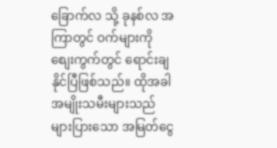ခြောက်လ သို့ ခုနစ်လ အကြာတွင် ဝက်များကို စျေးကွက်တွင် ရောင်းချနိုင်ပြီဖြစ်သည်။ ထိုအခါ အမျိုးသမီးများသည် များပြားသော အမြတ်ငွေ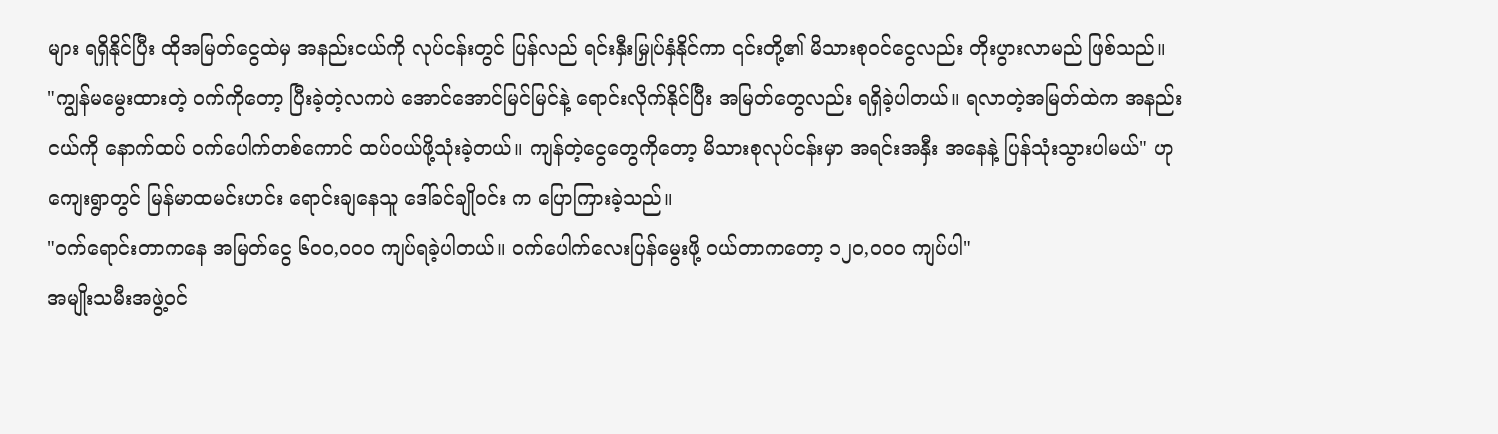များ ရရှိနိုင်ပြီး ထိုအမြတ်ငွေထဲမှ အနည်းငယ်ကို လုပ်ငန်းတွင် ပြန်လည် ရင်းနှီးမြှုပ်နှံနိုင်ကာ ၎င်းတို့၏ မိသားစုဝင်ငွေလည်း တိုးပွားလာမည် ဖြစ်သည်။
"ကျွန်မမွေးထားတဲ့ ဝက်ကိုတော့ ပြီးခဲ့တဲ့လကပဲ အောင်အောင်မြင်မြင်နဲ့ ရောင်းလိုက်နိုင်ပြီး အမြတ်တွေလည်း ရရှိခဲ့ပါတယ်။ ရလာတဲ့အမြတ်ထဲက အနည်းငယ်ကို နောက်ထပ် ဝက်ပေါက်တစ်ကောင် ထပ်ဝယ်ဖို့သုံးခဲ့တယ်။ ကျန်တဲ့ငွေတွေကိုတော့ မိသားစုလုပ်ငန်းမှာ အရင်းအနှီး အနေနဲ့ ပြန်သုံးသွားပါမယ်" ဟု ကျေးရွာတွင် မြန်မာထမင်းဟင်း ရောင်းချနေသူ ဒေါ်ခင်ချိုဝင်း က ပြောကြားခဲ့သည်။
"ဝက်ရောင်းတာကနေ အမြတ်ငွေ ၆၀၀,၀၀၀ ကျပ်ရခဲ့ပါတယ်။ ဝက်ပေါက်လေးပြန်မွေးဖို့ ဝယ်တာကတော့ ၁၂၀,၀၀၀ ကျပ်ပါ"
အမျိုးသမီးအဖွဲ့ဝင်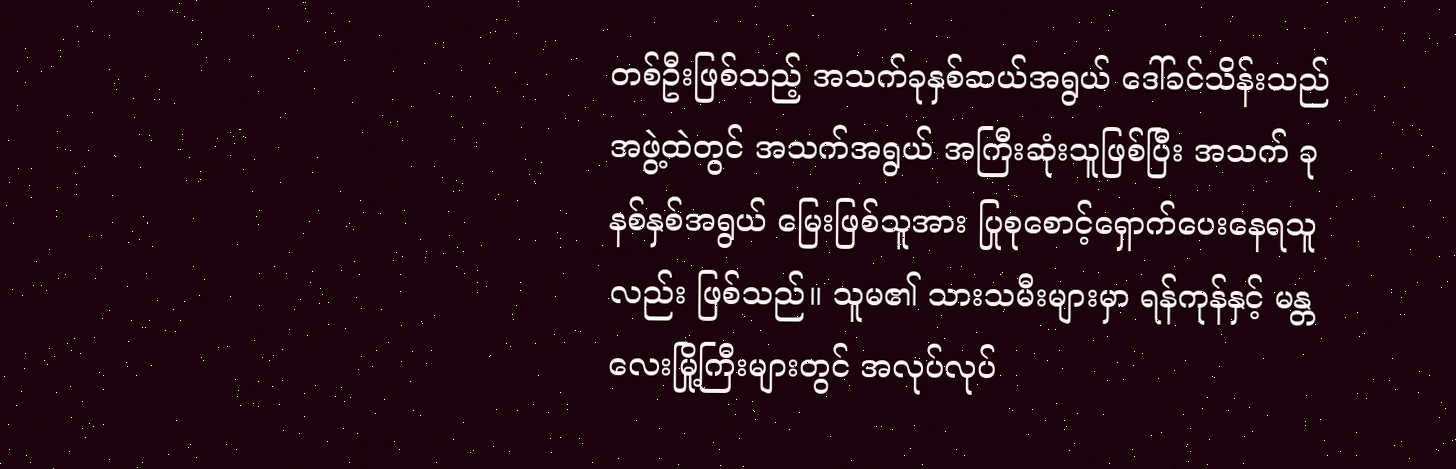တစ်ဦးဖြစ်သည့် အသက်ခုနှစ်ဆယ်အရွယ် ဒေါ်ခင်သိန်းသည် အဖွဲ့ထဲတွင် အသက်အရွယ် အကြီးဆုံးသူဖြစ်ပြီး အသက် ခုနစ်နှစ်အရွယ် မြေးဖြစ်သူအား ပြုစုစောင့်ရှောက်ပေးနေရသူလည်း ဖြစ်သည်။ သူမ၏ သားသမီးများမှာ ရန်ကုန်နှင့် မန္တလေးမြို့ကြီးများတွင် အလုပ်လုပ်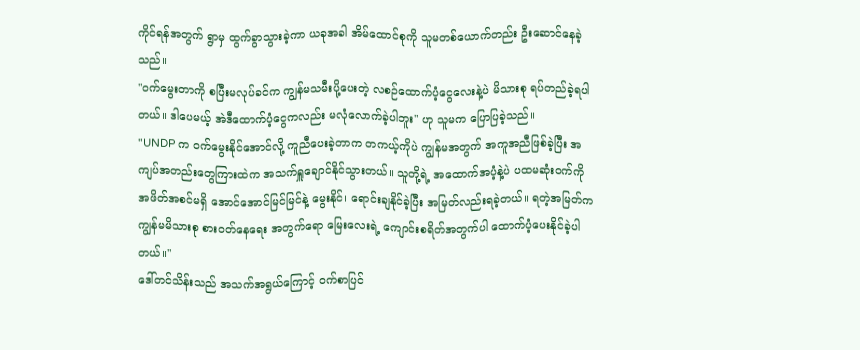ကိုင်ရန်အတွက် ရွာမှ ထွက်ခွာသွားခဲ့ကာ ယခုအခါ အိမ်ထောင်စုကို သူမတစ်ယောက်တည်း ဦးဆောင်နေခဲ့သည်။
"ဝက်မွေးတာကို စပြီးမလုပ်ခင်က ကျွန်မသမီးပို့ပေးတဲ့ လစဉ်ထောက်ပံ့ငွေလေးနဲ့ပဲ မိသားစု ရပ်တည်ခဲ့ရပါတယ်။ ဒါပေမယ့် အဲဒီထောက်ပံ့ငွေကလည်း မလုံလောက်ခဲ့ပါဘူး" ဟု သူမက ပြောပြခဲ့သည်။
"UNDP က ဝက်မွေးနိုင်အောင်လို့ ကူညီပေးခဲ့တာက တကယ့်ကိုပဲ ကျွန်မအတွက် အကူအညီဖြစ်ခဲ့ပြီး အကျပ်အတည်းတွေကြားထဲက အသက်ရှူချောင်နိုင်သွားတယ်။ သူတို့ရဲ့ အထောက်အပံ့နဲ့ပဲ ပထမဆုံးဝက်ကို အဖိတ်အစင်မရှိ အောင်အောင်မြင်မြင်နဲ့ မွေးနိုင်၊ ရောင်းချနိုင်ခဲ့ပြီး အမြတ်လည်းရခဲ့တယ်။ ရတဲ့အမြတ်က ကျွန်မမိသားစု စားဝတ်နေရေး အတွက်ရော မြေးလေးရဲ့ ကျောင်းစရိတ်အတွက်ပါ ထောက်ပံ့ပေးနိုင်ခဲ့ပါတယ်။"
ဒေါ်တင်သိန်းသည် အသက်အရွယ်ကြောင့် ဝက်စာပြင်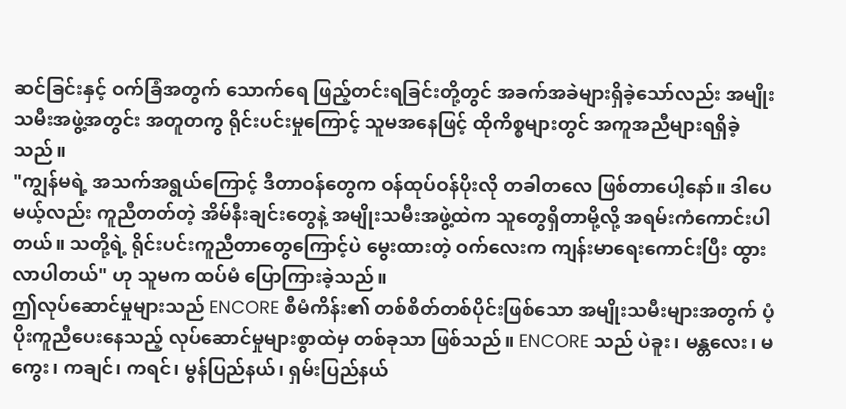ဆင်ခြင်းနှင့် ဝက်ခြံအတွက် သောက်ရေ ဖြည့်တင်းရခြင်းတို့တွင် အခက်အခဲများရှိခဲ့သော်လည်း အမျိုးသမီးအဖွဲ့အတွင်း အတူတကွ ရိုင်းပင်းမှုကြောင့် သူမအနေဖြင့် ထိုကိစ္စများတွင် အကူအညီများရရှိခဲ့သည်။
"ကျွန်မရဲ့ အသက်အရွယ်ကြောင့် ဒီတာဝန်တွေက ဝန်ထုပ်ဝန်ပိုးလို တခါတလေ ဖြစ်တာပေါ့နော်။ ဒါပေမယ့်လည်း ကူညီတတ်တဲ့ အိမ်နီးချင်းတွေနဲ့ အမျိုးသမီးအဖွဲ့ထဲက သူတွေရှိတာမို့လို့ အရမ်းကံကောင်းပါတယ်။ သတို့ရဲ့ ရိုင်းပင်းကူညီတာတွေကြောင့်ပဲ မွေးထားတဲ့ ဝက်လေးက ကျန်းမာရေးကောင်းပြီး ထွားလာပါတယ်" ဟု သူမက ထပ်မံ ပြောကြားခဲ့သည်။
ဤလုပ်ဆောင်မှုများသည် ENCORE စီမံကိန်း၏ တစ်စိတ်တစ်ပိုင်းဖြစ်သော အမျိုးသမီးများအတွက် ပံ့ပိုးကူညီပေးနေသည့် လုပ်ဆောင်မှုများစွာထဲမှ တစ်ခုသာ ဖြစ်သည်။ ENCORE သည် ပဲခူး၊ မန္တလေး၊ မကွေး၊ ကချင်၊ ကရင်၊ မွန်ပြည်နယ်၊ ရှမ်းပြည်နယ်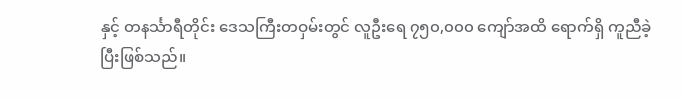နှင့် တနင်္သာရီတိုင်း ဒေသကြီးတဝှမ်းတွင် လူဦးရေ ၇၅၀,၀၀၀ ကျော်အထိ ရောက်ရှိ ကူညီခဲ့ပြီးဖြစ်သည်။